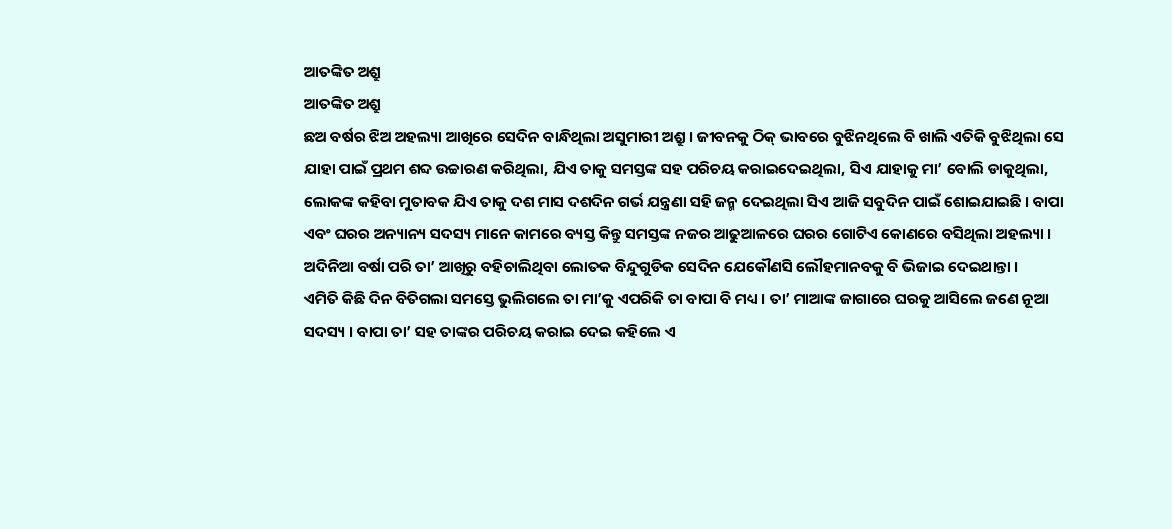ଆତଙ୍କିତ ଅଶ୍ରୁ
ଆତଙ୍କିତ ଅଶ୍ରୁ
ଛଅ ବର୍ଷର ଝିଅ ଅହଲ୍ୟା ଆଖିରେ ସେଦିନ ବାନ୍ଧିଥିଲା ଅସୁମାରୀ ଅଶ୍ରୁ । ଜୀବନକୁ ଠିକ୍ ଭାବରେ ବୁଝିନଥିଲେ ବି ଖାଲି ଏତିକି ବୁଝିଥିଲା ସେ ଯାହା ପାଇଁ ପ୍ରଥମ ଶବ୍ଦ ଉଚ୍ଚାରଣ କରିଥିଲା, ଯିଏ ତାକୁ ସମସ୍ତଙ୍କ ସହ ପରିଚୟ କରାଇଦେଇଥିଲା, ସିଏ ଯାହାକୁ ମା’ ବୋଲି ଡାକୁଥିଲା, ଲୋକଙ୍କ କହିବା ମୁତାବକ ଯିଏ ତାକୁ ଦଶ ମାସ ଦଶଦିନ ଗର୍ଭ ଯନ୍ତ୍ରଣା ସହି ଜନ୍ମ ଦେଇଥିଲା ସିଏ ଆଜି ସବୁଦିନ ପାଇଁ ଶୋଇଯାଇଛି । ବାପା ଏବଂ ଘରର ଅନ୍ୟାନ୍ୟ ସଦସ୍ୟ ମାନେ କାମରେ ବ୍ୟସ୍ତ କିନ୍ତୁ ସମସ୍ତଙ୍କ ନଜର ଆଢୁଆଳରେ ଘରର ଗୋଟିଏ କୋଣରେ ବସିଥିଲା ଅହଲ୍ୟା । ଅଦିନିଆ ବର୍ଷା ପରି ତା’ ଆଖିରୁ ବହିଚାଲିଥିବା ଲୋତକ ବିନ୍ଦୁଗୁଡିକ ସେଦିନ ଯେକୌଣସି ଲୌହମାନବକୁ ବି ଭିଜାଇ ଦେଇଥାନ୍ତା ।
ଏମିତି କିଛି ଦିନ ବିତିଗଲା ସମସ୍ତେ ଭୁଲିଗଲେ ତା ମା’କୁ ଏପରିକି ତା ବାପା ବି ମଧ୍ୟ । ତା’ ମାଆଙ୍କ ଜାଗାରେ ଘରକୁ ଆସିଲେ ଜଣେ ନୂଆ ସଦସ୍ୟ । ବାପା ତା’ ସହ ତାଙ୍କର ପରିଚୟ କରାଇ ଦେଇ କହିଲେ ଏ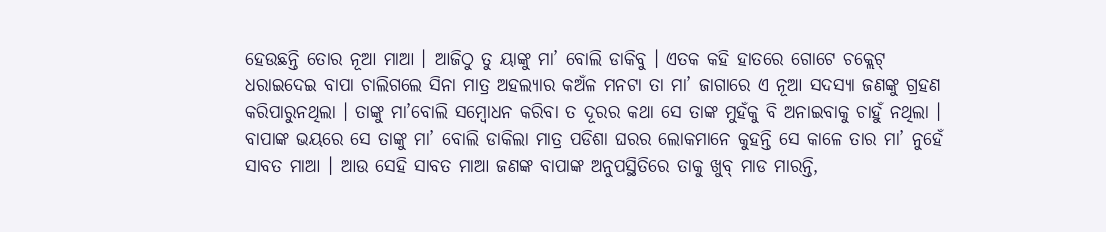ହେଉଛନ୍ତି ତୋର ନୂଆ ମାଆ । ଆଜିଠୁ ତୁ ୟାଙ୍କୁ ମା’ ବୋଲି ଡାକିବୁ । ଏତକ କହି ହାତରେ ଗୋଟେ ଚକ୍ଲେଟ୍ ଧରାଇଦେଇ ବାପା ଚାଲିଗଲେ ସିନା ମାତ୍ର ଅହଲ୍ୟାର କଅଁଳ ମନଟା ତା ମା’ ଜାଗାରେ ଏ ନୂଆ ସଦସ୍ୟା ଜଣଙ୍କୁ ଗ୍ରହଣ କରିପାରୁନଥିଲା । ତାଙ୍କୁ ମା’ବୋଲି ସମ୍ବୋଧନ କରିବା ତ ଦୂରର କଥା ସେ ତାଙ୍କ ମୁହଁକୁ ବି ଅନାଇବାକୁ ଚାହୁଁ ନଥିଲା । ବାପାଙ୍କ ଭୟରେ ସେ ତାଙ୍କୁ ମା’ ବୋଲି ଡାକିଲା ମାତ୍ର ପଡିଶା ଘରର ଲୋକମାନେ କୁହନ୍ତି ସେ କାଳେ ତାର ମା’ ନୁହେଁ ସାବତ ମାଆ । ଆଉ ସେହି ସାବତ ମାଆ ଜଣଙ୍କ ବାପାଙ୍କ ଅନୁପସ୍ଥିତିରେ ତାକୁ ଖୁବ୍ ମାଡ ମାରନ୍ତି,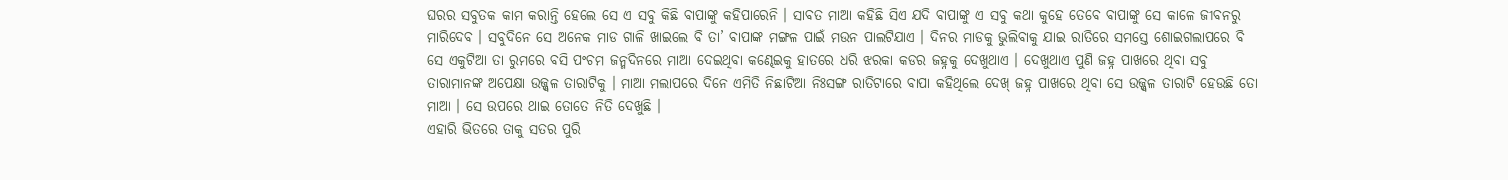ଘରର ସବୁତକ କାମ କରାନ୍ତି ହେଲେ ସେ ଏ ସବୁ କିଛି ବାପାଙ୍କୁ କହିପାରେନି । ସାବତ ମାଆ କହିଛି ସିଏ ଯଦି ବାପାଙ୍କୁ ଏ ସବୁ କଥା କୁହେ ତେବେ ବାପାଙ୍କୁ ସେ କାଳେ ଜୀବନରୁ ମାରିଦେବ । ସବୁଦିନେ ସେ ଅନେକ ମାଡ ଗାଳି ଖାଇଲେ ବି ତା’ ବାପାଙ୍କ ମଙ୍ଗଳ ପାଇଁ ମଉନ ପାଲଟିଯାଏ । ଦିନର ମାଡକୁ ଭୁଲିବାକୁ ଯାଇ ରାତିରେ ସମସ୍ତେ ଶୋଇଗଲାପରେ ବି ସେ ଏକୁଟିଆ ତା ରୁମରେ ବସି ପଂଚମ ଜନ୍ମଦିନରେ ମାଆ ଦେଇଥିବା କଣ୍ଢେଇକୁ ହାତରେ ଧରି ଝରକା କଡର ଜହ୍ନକୁ ଦେଖୁଥାଏ । ଦେଖୁଥାଏ ପୁଣି ଜହ୍ନ ପାଖରେ ଥିବା ସବୁ ତାରାମାନଙ୍କ ଅପେକ୍ଷା ଉଜ୍ଜ୍ୱଳ ତାରାଟିକୁ । ମାଆ ମଲାପରେ ଦିନେ ଏମିତି ନିଛାଟିଆ ନିଃସଙ୍ଗ ରାତିଟାରେ ବାପା କହିଥିଲେ ଦେଖ୍ ଜହ୍ନ ପାଖରେ ଥିବା ସେ ଉଜ୍ଜ୍ୱଳ ତାରାଟି ହେଉଛି ତୋ ମାଆ । ସେ ଉପରେ ଥାଇ ତୋତେ ନିତି ଦେଖୁଛି ।
ଏହାରି ଭିତରେ ତାକୁ ସତର ପୁରି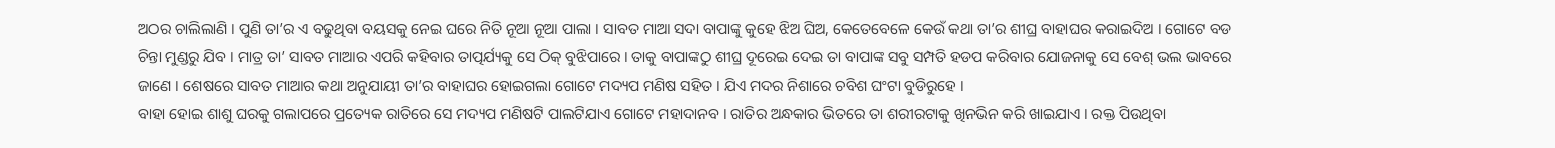ଅଠର ଚାଲିଲାଣି । ପୁଣି ତା’ର ଏ ବଢୁଥିବା ବୟସକୁ ନେଇ ଘରେ ନିତି ନୂଆ ନୂଆ ପାଲା । ସାବତ ମାଆ ସଦା ବାପାଙ୍କୁ କୁହେ ଝିଅ ଘିଅ, କେତେବେଳେ କେଉଁ କଥା ତା’ର ଶୀଘ୍ର ବାହାଘର କରାଇଦିଅ । ଗୋଟେ ବଡ ଚିନ୍ତା ମୁଣ୍ଡରୁ ଯିବ । ମାତ୍ର ତା’ ସାବତ ମାଆର ଏପରି କହିବାର ତାତ୍ପର୍ଯ୍ୟକୁ ସେ ଠିକ୍ ବୁଝିପାରେ । ତାକୁ ବାପାଙ୍କଠୁ ଶୀଘ୍ର ଦୂରେଇ ଦେଇ ତା ବାପାଙ୍କ ସବୁ ସମ୍ପତି ହଡପ କରିବାର ଯୋଜନାକୁ ସେ ବେଶ୍ ଭଲ ଭାବରେ ଜାଣେ । ଶେଷରେ ସାବତ ମାଆର କଥା ଅନୁଯାୟୀ ତା’ର ବାହାଘର ହୋଇଗଲା ଗୋଟେ ମଦ୍ୟପ ମଣିଷ ସହିତ । ଯିଏ ମଦର ନିଶାରେ ଚବିଶ ଘଂଟା ବୁଡିରୁହେ ।
ବାହା ହୋଇ ଶାଶୁ ଘରକୁ ଗଲାପରେ ପ୍ରତ୍ୟେକ ରାତିରେ ସେ ମଦ୍ୟପ ମଣିଷଟି ପାଲଟିଯାଏ ଗୋଟେ ମହାଦାନବ । ରାତିର ଅନ୍ଧକାର ଭିତରେ ତା ଶରୀରଟାକୁ ଖିନଭିନ କରି ଖାଇଯାଏ । ରକ୍ତ ପିଉଥିବା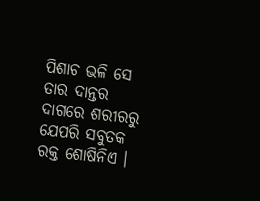ପିଶାଚ ଭଳି ସେ ତାର ଦାନ୍ତର ଦାଗରେ ଶରୀରରୁ ଯେପରି ସବୁତକ ରକ୍ତ ଶୋଷିନିଏ ।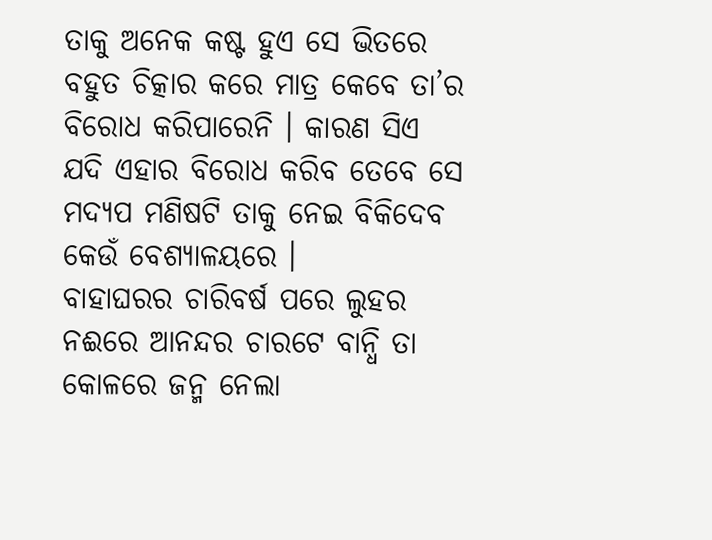ତାକୁ ଅନେକ କଷ୍ଟ ହୁଏ ସେ ଭିତରେ ବହୁତ ଚିତ୍କାର କରେ ମାତ୍ର କେବେ ତା’ର ବିରୋଧ କରିପାରେନି । କାରଣ ସିଏ ଯଦି ଏହାର ବିରୋଧ କରିବ ତେବେ ସେ ମଦ୍ୟପ ମଣିଷଟି ତାକୁ ନେଇ ବିକିଦେବ କେଉଁ ବେଶ୍ୟାଳୟରେ ।
ବାହାଘରର ଚାରିବର୍ଷ ପରେ ଲୁହର ନଈରେ ଆନନ୍ଦର ଚାରଟେ ବାନ୍ଧି ତା କୋଳରେ ଜନ୍ମ ନେଲା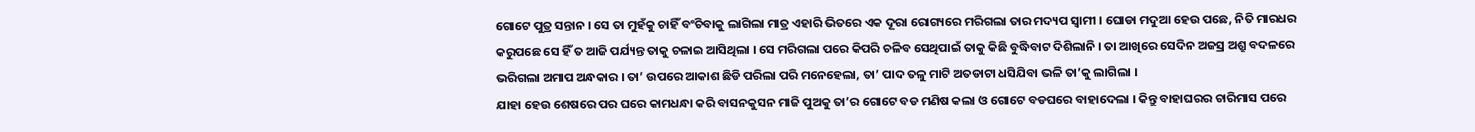ଗୋଟେ ପୁତ୍ର ସନ୍ତାନ । ସେ ତା ମୁହଁକୁ ଚାହିଁ ବଂଚିବାକୁ ଲାଗିଲା ମାତ୍ର ଏହାରି ଭିତରେ ଏକ ଦୂରା ରୋଗ୍ୟରେ ମରିଗଲା ତାର ମଦ୍ୟପ ସ୍ୱାମୀ । ଘୋଡା ମଦୁଆ ହେଉ ପଛେ, ନିତି ମାରଧର କରୁପଛେ ସେ ହିଁ ତ ଆଜି ପର୍ଯ୍ୟନ୍ତ ତାକୁ ଚଳାଇ ଆସିଥିଲା । ସେ ମରିଗଲା ପରେ କିପରି ଚଳିବ ସେଥିପାଇଁ ତାକୁ କିଛି ବୁଦ୍ଧିବାଟ ଦିଶିଲାନି । ତା ଆଖିରେ ସେଦିନ ଅଜସ୍ର ଅଶ୍ରୁ ବଦଳରେ ଭରିଗଲା ଅମାପ ଅନ୍ଧକାର । ତା’ ଉପରେ ଆକାଶ ଛିଡି ପରିଲା ପରି ମନେହେଲା, ତା’ ପାଦ ତଳୁ ମାଟି ଅତଡାଟା ଧସିଯିବା ଭଳି ତା’କୁ ଲାଗିଲା ।
ଯାହା ହେଉ ଶେଷରେ ପର ଘରେ କାମଧନ୍ଧା କରି ବାସନକୁସନ ମାଜି ପୁଅକୁ ତା’ର ଗୋଟେ ବଡ ମଣିଷ କଲା ଓ ଗୋଟେ ବଡଘରେ ବାହାଦେଲା । କିନ୍ତୁ ବାହାଘରର ଚାରିମାସ ପରେ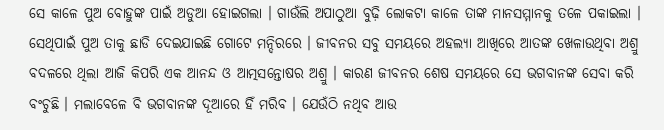ସେ କାଳେ ପୁଅ ବୋହୁଙ୍କ ପାଇଁ ଅଡୁଆ ହୋଇଗଲା । ଗାଉଁଲି ଅପାଠୁଆ ବୁଢ଼ି ଲୋକଟା କାଳେ ତାଙ୍କ ମାନସମ୍ମାନକୁ ତଳେ ପକାଇଲା । ସେଥିପାଇଁ ପୁଅ ତାକୁ ଛାଡି ଦେଇଯାଇଛି ଗୋଟେ ମନ୍ଦିରରେ । ଜୀବନର ସବୁ ସମୟରେ ଅହଲ୍ୟା ଆଖିରେ ଆତଙ୍କ ଖେଳାଉଥିବା ଅଶ୍ରୁ ବଦଳରେ ଥିଲା ଆଜି କିପରି ଏକ ଆନନ୍ଦ ଓ ଆତ୍ମସନ୍ତୋଷର ଅଶ୍ରୁ । କାରଣ ଜୀବନର ଶେଷ ସମୟରେ ସେ ଭଗବାନଙ୍କ ସେବା କରି ବଂଚୁଛି । ମଲାବେଳେ ବି ଭଗବାନଙ୍କ ଦୂଆରେ ହିଁ ମରିବ । ଯେଉଁଠି ନଥିବ ଆଉ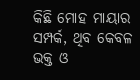କିଛି ମୋହ ମାୟାର ସମ୍ପର୍କ, ଥିବ କେବଳ ଭକ୍ତ ଓ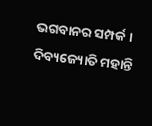ଭଗବାନର ସମ୍ପର୍କ ।
ଦିବ୍ୟଜ୍ୟୋତି ମହାନ୍ତି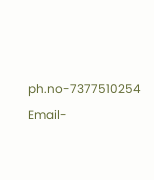ph.no-7377510254
Email-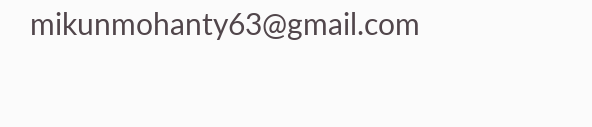mikunmohanty63@gmail.com